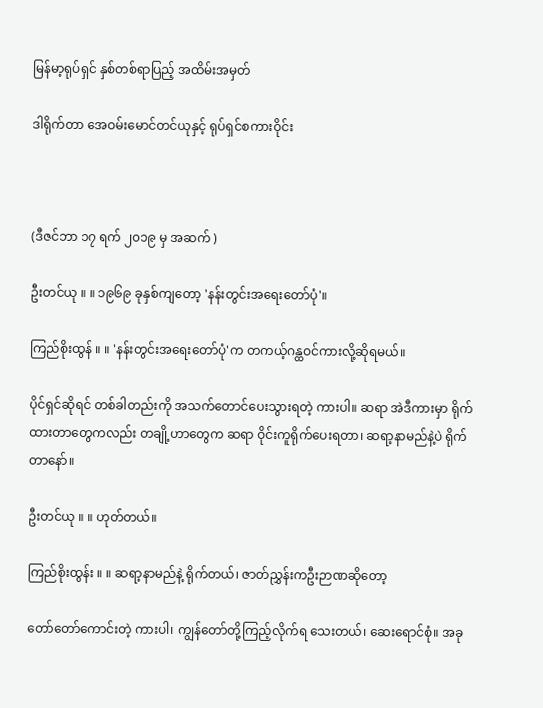မြန်မာ့ရုပ်ရှင် နှစ်တစ်ရာပြည့် အထိမ်းအမှတ်

ဒါရိုက်တာ အေဝမ်းမောင်တင်ယုနှင့် ရုပ်ရှင်စကားဝိုင်း



(ဒီဇင်ဘာ ၁၇ ရက် ၂၀၁၉ မှ အဆက် )

ဦးတင်ယု ။ ။ ၁၉၆၉ ခုနှစ်ကျတော့ 'နန်းတွင်းအရေးတော်ပုံ'။

ကြည်စိုးထွန် ။ ။ 'နန်းတွင်းအရေးတော်ပုံ'က တကယ့်ဂန္ထဝင်ကားလို့ဆိုရမယ်။

ပိုင်ရှင်ဆိုရင် တစ်ခါတည်းကို အသက်တောင်ပေးသွားရတဲ့ ကားပါ။ ဆရာ အဲဒီကားမှာ ရိုက်ထားတာတွေကလည်း တချို့ဟာတွေက ဆရာ ဝိုင်းကူရိုက်ပေးရတာ၊ ဆရာ့နာမည်နဲ့ပဲ ရိုက်တာနော်။

ဦးတင်ယု ။ ။ ဟုတ်တယ်။

ကြည်စိုးထွန်း ။ ။ ဆရာ့နာမည်နဲ့ ရိုက်တယ်၊ ဇာတ်ညွှန်းကဦးဉာဏဆိုတော့

တော်တော်ကောင်းတဲ့ ကားပါ၊ ကျွန်တော်တို့ကြည့်လိုက်ရ သေးတယ်၊ ဆေးရောင်စုံ။ အခု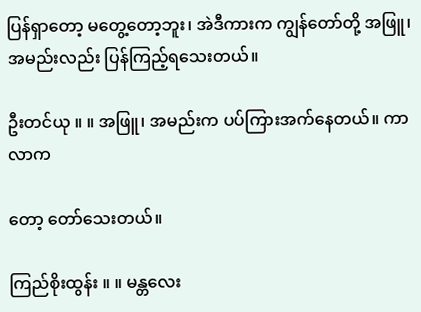ပြန်ရှာတော့ မတွေ့တော့ဘူး၊ အဲဒီကားက ကျွန်တော်တို့ အဖြူ၊ အမည်းလည်း ပြန်ကြည့်ရသေးတယ်။

ဦးတင်ယု ။ ။ အဖြူ၊ အမည်းက ပပ်ကြားအက်နေတယ်။ ကာလာက

တော့ တော်သေးတယ်။

ကြည်စိုးထွန်း ။ ။ မန္တလေး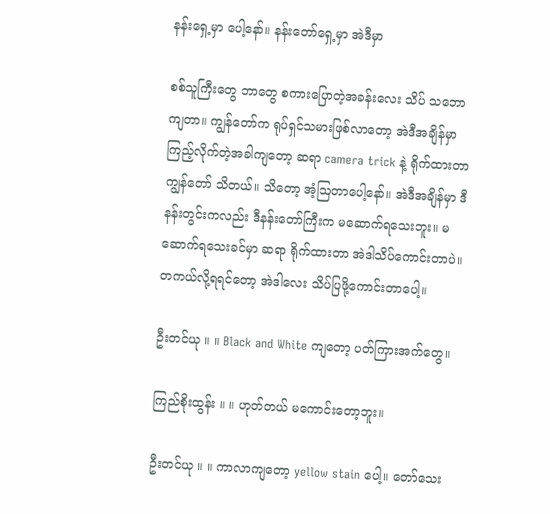နန်းရှေ့မှာ ပေါ့နော်။ နန်းတော်ရှေ့မှာ အဲဒီမှာ

စစ်သူကြီးတွေ ဘာတွေ စကားပြောတဲ့အခန်းလေး သိပ် သဘောကျတာ။ ကျွန်တော်က ရုပ်ရှင်သမားဖြစ်လာတော့ အဲဒီအချိန်မှာ ကြည့်လိုက်တဲ့အခါကျတော့ ဆရာ camera trick နဲ့ ရိုက်ထားတာ ကျွန်တော် သိတယ်။ သိတော့ အံ့ဩတာပေါ့နော်။ အဲဒီအချိန်မှာ ဒီနန်းတွင်းကလည်း ဒီနန်းတော်ကြီးက မဆောက်ရသေးဘူး။ မဆောက်ရသေးခင်မှာ ဆရာ ရိုက်ထားတာ အဲဒါသိပ်ကောင်းတာပဲ။ တကယ်လို့ရရင်တော့ အဲဒါလေး သိပ်ပြဖို့ကောင်းတာပေါ့။

ဦးတင်ယု ။ ။ Black and White ကျတော့ ပတ်ကြားအက်တွေ။

ကြည်စိုးထွန်း ။ ။ ဟုတ်တယ် မကောင်းတော့ဘူး။

ဦးတင်ယု ။ ။ ကာလာကျတော့ yellow stain ပေါ့။ တော်သေး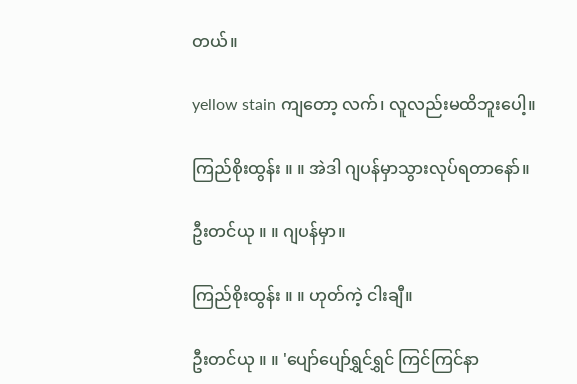တယ်။

yellow stain ကျတော့ လက်၊ လူလည်းမထိဘူးပေါ့။

ကြည်စိုးထွန်း ။ ။ အဲဒါ ဂျပန်မှာသွားလုပ်ရတာနော်။

ဦးတင်ယု ။ ။ ဂျပန်မှာ။

ကြည်စိုးထွန်း ။ ။ ဟုတ်ကဲ့ ငါးချီ။

ဦးတင်ယု ။ ။ 'ပျော်ပျော်ရွှင်ရွှင် ကြင်ကြင်နာ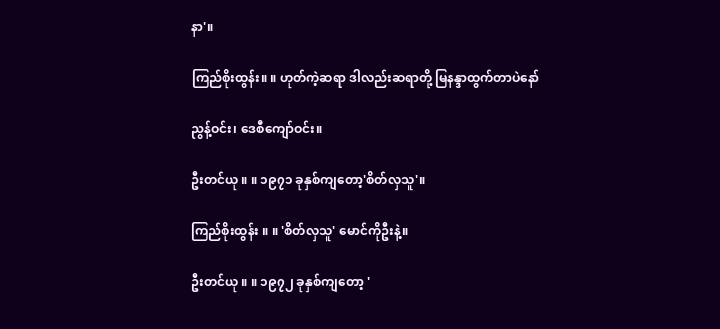နာ'။

ကြည်စိုးထွန်း။ ။ ဟုတ်ကဲ့ဆရာ ဒါလည်းဆရာတို့ မြနန္ဒာထွက်တာပဲနော်

ညွန့်ဝင်း၊ ဒေစီကျော်ဝင်း။

ဦးတင်ယု ။ ။ ၁၉၇၁ ခုနှစ်ကျတော့'စိတ်လှသူ'။

ကြည်စိုးထွန်း ။ ။ 'စိတ်လှသူ' မောင်ကိုဦးနဲ့။

ဦးတင်ယု ။ ။ ၁၉၇၂ ခုနှစ်ကျတော့ '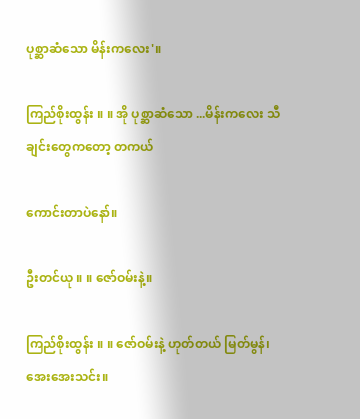ပုစ္ဆာဆံသော မိန်းကလေး'။

ကြည်စိုးထွန်း ။ ။ အို ပုစ္ဆာဆံသော ...မိန်းကလေး သီချင်းတွေကတော့ တကယ်

ကောင်းတာပဲနော်။

ဦးတင်ယု ။ ။ ဇော်ဝမ်းနဲ့။

ကြည်စိုးထွန်း ။ ။ ဇော်ဝမ်းနဲ့ ဟုတ်တယ် မြတ်မွန်၊ အေးအေးသင်း။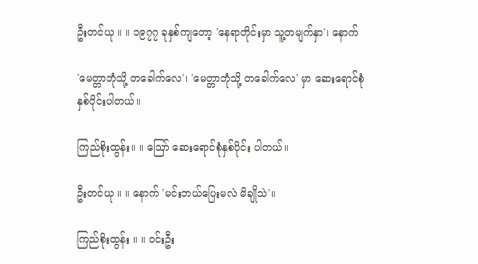ဦးတင်ယု ။ ။ ၁၉၇၇ ခုနှစ်ကျတော့ 'နေရာတိုင်းမှာ သူ့တမျက်နှာ'၊ နောက်

'မေတ္တာဘုံသို့ တခေါက်လေ'၊ 'မေတ္တာဘုံသို့ တခေါက်လေ' မှာ ဆေးရောင်စုံ နှစ်ပိုင်းပါတယ်။

ကြည်စိုးထွန်း။ ။ ဪ ဆေးရောင်စုံနှစ်ပိုင်း ပါတယ်။

ဦးတင်ယု ။ ။ နောက် 'မင်းဘယ်ပြေးမလဲ မိချိုသဲ'။

ကြည်စိုးထွန်း ။ ။ ဝင်းဦး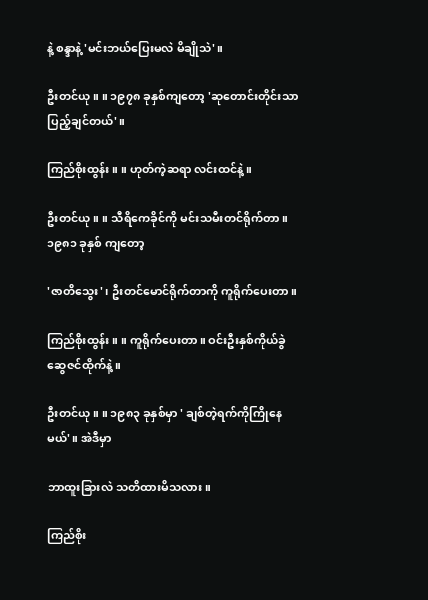နဲ့ စန္ဒာနဲ့ 'မင်းဘယ်ပြေးမလဲ မိချိုသဲ'။

ဦးတင်ယု ။ ။ ၁၉၇၈ ခုနှစ်ကျတော့ 'ဆုတောင်းတိုင်းသာပြည့်ချင်တယ်'။

ကြည်စိုးထွန်း ။ ။ ဟုတ်ကဲ့ဆရာ လင်းထင်နဲ့။

ဦးတင်ယု ။ ။ သီရိကေခိုင်ကို မင်းသမီးတင်ရိုက်တာ။ ၁၉၈၁ ခုနှစ် ကျတော့

'ဇာတိသွေး'၊ ဦးတင်မောင်ရိုက်တာကို ကူရိုက်ပေးတာ။

ကြည်စိုးထွန်း ။ ။ ကူရိုက်ပေးတာ။ ဝင်းဦးနှစ်ကိုယ်ခွဲ ဆွေဇင်ထိုက်နဲ့။

ဦးတင်ယု ။ ။ ၁၉၈၃ ခုနှစ်မှာ ' ချစ်တဲ့ရက်ကိုကြိုနေမယ်'။ အဲဒီမှာ

ဘာထူးခြားလဲ သတိထားမိသလား။

ကြည်စိုး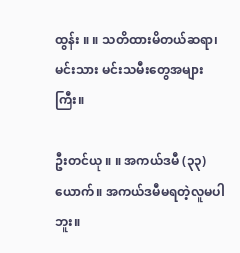ထွန်း ။ ။ သတိထားမိတယ်ဆရာ၊ မင်းသား မင်းသမီးတွေအများကြီး။

ဦးတင်ယု ။ ။ အကယ်ဒမီ (၃၃) ယောက်။ အကယ်ဒမီမရတဲ့လူမပါဘူး။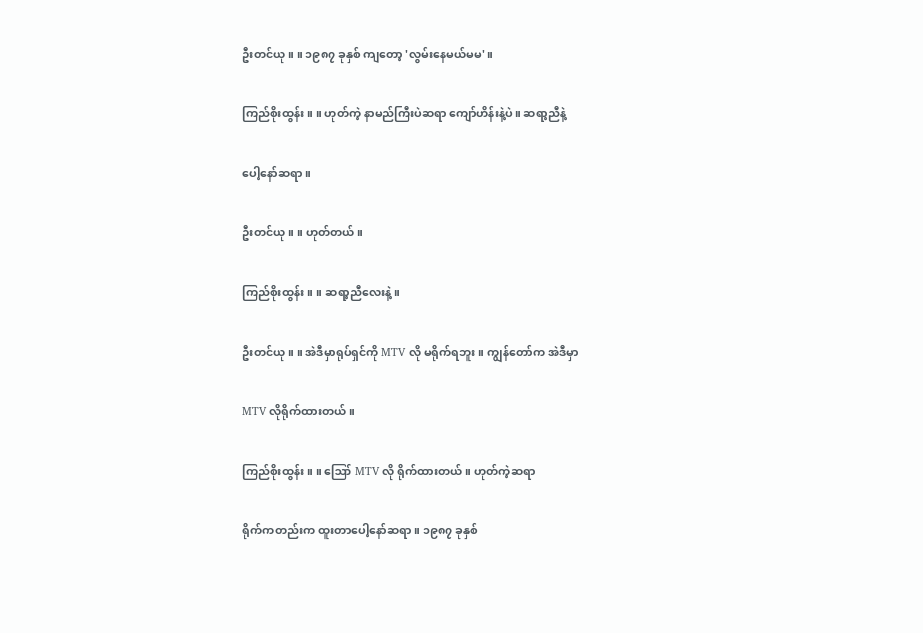ဦးတင်ယု ။ ။ ၁၉၈၇ ခုနှစ် ကျတော့ 'လွမ်းနေမယ်မမ'။

ကြည်စိုးထွန်း ။ ။ ဟုတ်ကဲ့ နာမည်ကြီးပဲဆရာ ကျော်ဟိန်းနဲ့ပဲ။ ဆရာ့ညီနဲ့

ပေါ့နော်ဆရာ။

ဦးတင်ယု ။ ။ ဟုတ်တယ်။

ကြည်စိုးထွန်း ။ ။ ဆရာ့ညီလေးနဲ့။

ဦးတင်ယု ။ ။ အဲဒီမှာရုပ်ရှင်ကို MTV လို မရိုက်ရဘူး။ ကျွန်တော်က အဲဒီမှာ

MTV လိုရိုက်ထားတယ် ။

ကြည်စိုးထွန်း ။ ။ ဪ MTV လို ရိုက်ထားတယ်။ ဟုတ်ကဲ့ဆရာ

ရိုက်ကတည်းက ထူးတာပေါ့နော်ဆရာ။ ၁၉၈၇ ခုနှစ်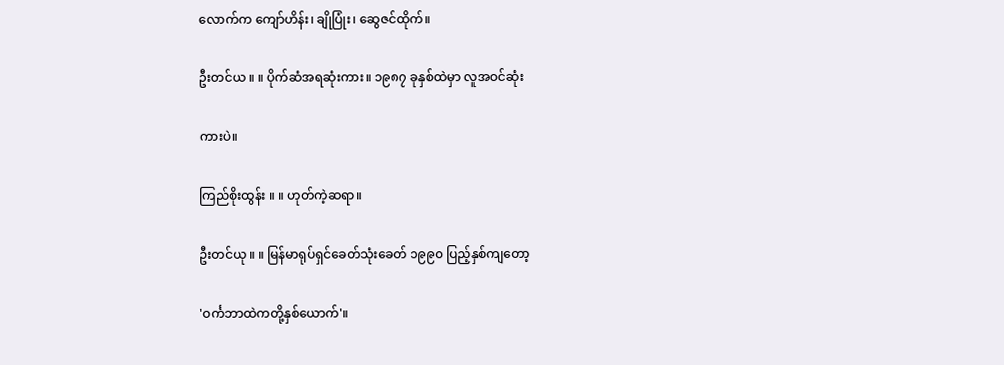လောက်က ကျော်ဟိန်း၊ ချိုပြုံး၊ ဆွေဇင်ထိုက်။

ဦးတင်ယ ။ ။ ပိုက်ဆံအရဆုံးကား။ ၁၉၈၇ ခုနှစ်ထဲမှာ လူအဝင်ဆုံး

ကားပဲ။

ကြည်စိုးထွန်း ။ ။ ဟုတ်ကဲ့ဆရာ။

ဦးတင်ယု ။ ။ မြန်မာရုပ်ရှင်ခေတ်သုံးခေတ် ၁၉၉၀ ပြည့်နှစ်ကျတော့

'ဝင်္ကဘာထဲကတို့နှစ်ယောက်'။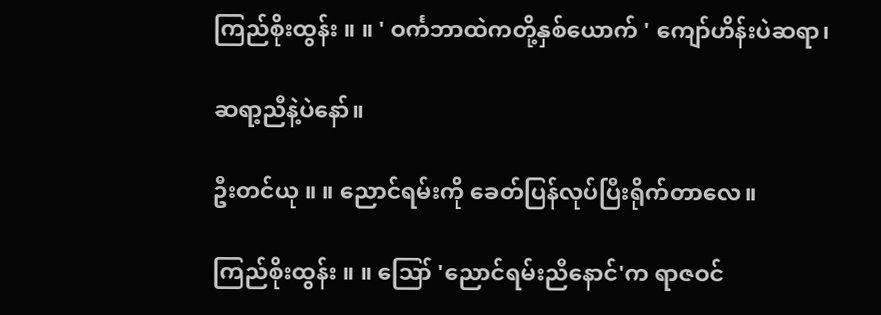ကြည်စိုးထွန်း ။ ။ ' ဝင်္ကဘာထဲကတို့နှစ်ယောက် ' ကျော်ဟိန်းပဲဆရာ၊

ဆရာ့ညီနဲ့ပဲနော်။

ဦးတင်ယု ။ ။ ညောင်ရမ်းကို ခေတ်ပြန်လုပ်ပြီးရိုက်တာလေ။

ကြည်စိုးထွန်း ။ ။ ဪ 'ညောင်ရမ်းညီနောင်'က ရာဇဝင်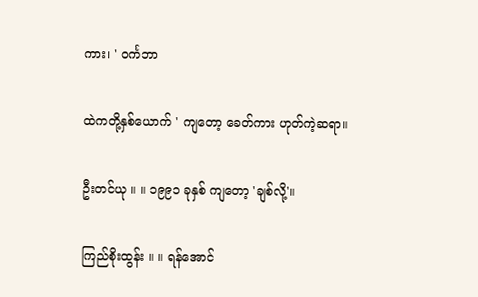ကား၊ ' ဝင်္ကဘာ

ထဲကတို့နှစ်ယောက် ' ကျတော့ ခေတ်ကား ဟုတ်ကဲ့ဆရာ။

ဦးတင်ယု ။ ။ ၁၉၉၁ ခုနှစ် ကျတော့ 'ချစ်လို့'။

ကြည်စိုးထွန်း ။ ။ ရန်အောင်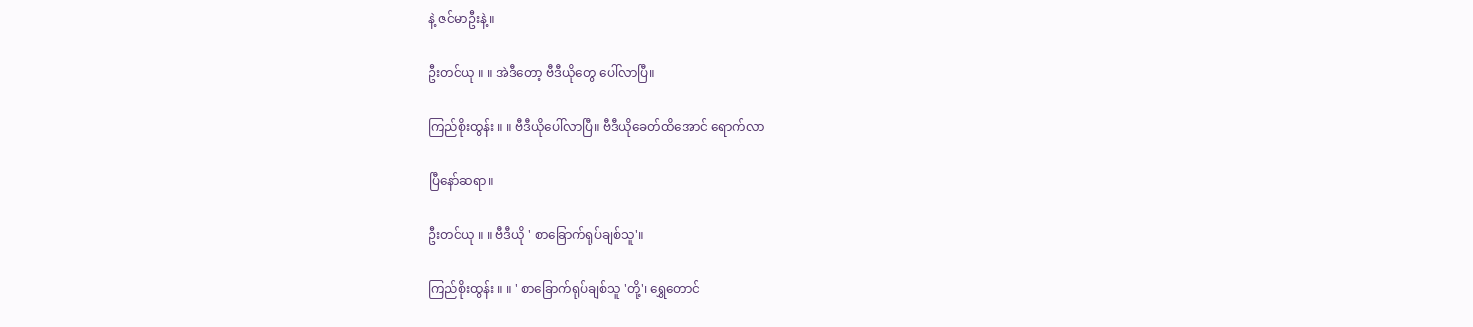နဲ့ ဇင်မာဦးနဲ့။

ဦးတင်ယု ။ ။ အဲဒီတော့ ဗီဒီယိုတွေ ပေါ်လာပြီ။

ကြည်စိုးထွန်း ။ ။ ဗီဒီယိုပေါ်လာပြီ။ ဗီဒီယိုခေတ်ထိအောင် ရောက်လာ

ပြီနော်ဆရာ။

ဦးတင်ယု ။ ။ ဗီဒီယို ' စာခြောက်ရုပ်ချစ်သူ'။

ကြည်စိုးထွန်း ။ ။ ' စာခြောက်ရုပ်ချစ်သူ 'တို့'၊ ရွှေတောင်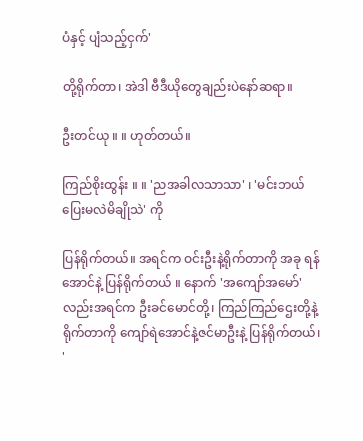ပံနှင့် ပျံသည့်ငှက်'

တို့ရိုက်တာ၊ အဲဒါ ဗီဒီယိုတွေချည်းပဲနော်ဆရာ။

ဦးတင်ယု ။ ။ ဟုတ်တယ်။

ကြည်စိုးထွန်း ။ ။ 'ညအခါလသာသာ' ၊ 'မင်းဘယ်ပြေးမလဲမိချိုသဲ' ကို

ပြန်ရိုက်တယ်။ အရင်က ဝင်းဦးနဲ့ရိုက်တာကို အခု ရန်အောင်နဲ့ ပြန်ရိုက်တယ် ။ နောက် 'အကျော်အမော်' လည်းအရင်က ဦးခင်မောင်တို့၊ ကြည်ကြည်ဌေးတို့နဲ့ရိုက်တာကို ကျော်ရဲအောင်နဲ့ဇင်မာဦးနဲ့ ပြန်ရိုက်တယ်၊ '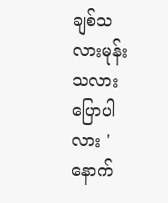ချစ်သလားမုန်းသလားပြောပါလား ' နောက်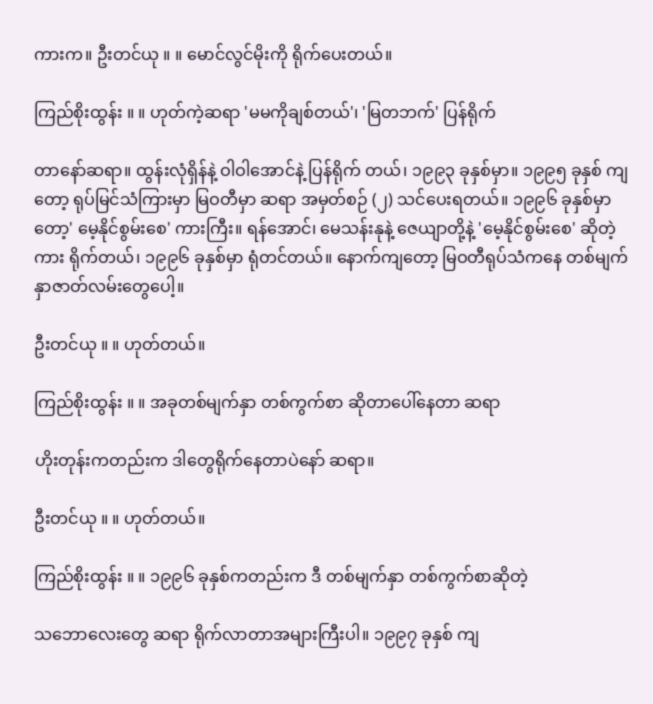ကားက။ ဦးတင်ယု ။ ။ မောင်လွင်မိုးကို ရိုက်ပေးတယ်။

ကြည်စိုးထွန်း ။ ။ ဟုတ်ကဲ့ဆရာ 'မမကိုချစ်တယ်'၊ 'မြတဘက်' ပြန်ရိုက်

တာနော်ဆရာ။ ထွန်းလုံရှိန်နဲ့ ဝါဝါအောင်နဲ့ ပြန်ရိုက် တယ်၊ ၁၉၉၃ ခုနှစ်မှာ။ ၁၉၉၅ ခုနှစ် ကျတော့ ရုပ်မြင်သံကြားမှာ မြဝတီမှာ ဆရာ အမှတ်စဉ် (၂) သင်ပေးရတယ်။ ၁၉၉၆ ခုနှစ်မှာတော့' မေ့နိုင်စွမ်းစေ' ကားကြီး။ ရန်အောင်၊ မေသန်းနုနဲ့ ဇေယျာတို့နဲ့ 'မေ့နိုင်စွမ်းစေ' ဆိုတဲ့ကား ရိုက်တယ်၊ ၁၉၉၆ ခုနှစ်မှာ ရုံတင်တယ်။ နောက်ကျတော့ မြဝတီရုပ်သံကနေ တစ်မျက်နှာဇာတ်လမ်းတွေပေါ့။

ဦးတင်ယု ။ ။ ဟုတ်တယ်။

ကြည်စိုးထွန်း ။ ။ အခုတစ်မျက်နှာ တစ်ကွက်စာ ဆိုတာပေါ်နေတာ ဆရာ

ဟိုးတုန်းကတည်းက ဒါတွေရိုက်နေတာပဲနော် ဆရာ။

ဦးတင်ယု ။ ။ ဟုတ်တယ်။

ကြည်စိုးထွန်း ။ ။ ၁၉၉၆ ခုနှစ်ကတည်းက ဒီ တစ်မျက်နှာ တစ်ကွက်စာဆိုတဲ့

သဘောလေးတွေ ဆရာ ရိုက်လာတာအများကြီးပါ။ ၁၉၉၇ ခုနှစ် ကျ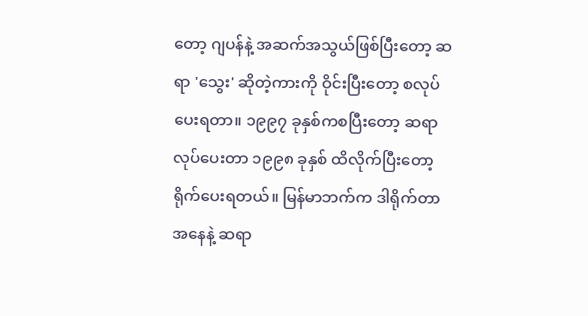တော့ ဂျပန်နဲ့ အဆက်အသွယ်ဖြစ်ပြီးတော့ ဆရာ 'သွေး' ဆိုတဲ့ကားကို ဝိုင်းပြီးတော့ စလုပ်ပေးရတာ။ ၁၉၉၇ ခုနှစ်ကစပြီးတော့ ဆရာလုပ်ပေးတာ ၁၉၉၈ ခုနှစ် ထိလိုက်ပြီးတော့ ရိုက်ပေးရတယ်။ မြန်မာဘက်က ဒါရိုက်တာ အနေနဲ့ ဆရာ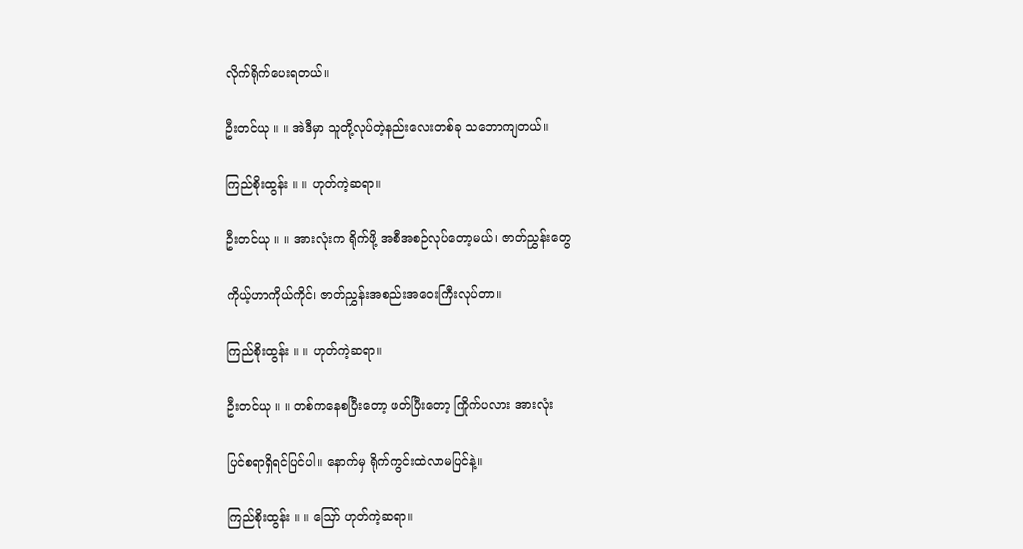လိုက်ရိုက်ပေးရတယ်။

ဦးတင်ယု ။ ။ အဲဒီမှာ သူတို့လုပ်တဲ့နည်းလေးတစ်ခု သဘောကျတယ်။

ကြည်စိုးထွန်း ။ ။ ဟုတ်ကဲ့ဆရာ။

ဦးတင်ယု ။ ။ အားလုံးက ရိုက်ဖို့ အစီအစဉ်လုပ်တော့မယ်၊ ဇာတ်ညွှန်းတွေ

ကိုယ့်ဟာကိုယ်ကိုင်၊ ဇာတ်ညွှန်းအစည်းအဝေးကြီးလုပ်တာ။

ကြည်စိုးထွန်း ။ ။ ဟုတ်ကဲ့ဆရာ။

ဦးတင်ယု ။ ။ တစ်ကနေစပြီးတော့ ဖတ်ပြီးတော့ ကြိုက်ပလား အားလုံး

ပြင်စရာရှိရင်ပြင်ပါ။ နောက်မှ ရိုက်ကွင်းထဲလာမပြင်နဲ့။

ကြည်စိုးထွန်း ။ ။ ဪ ဟုတ်ကဲ့ဆရာ။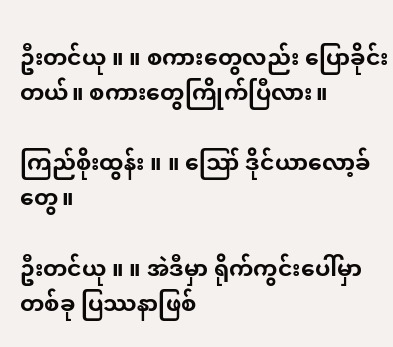ဦးတင်ယု ။ ။ စကားတွေလည်း ပြောခိုင်းတယ်။ စကားတွေကြိုက်ပြီလား။

ကြည်စိုးထွန်း ။ ။ ဪ ဒိုင်ယာလော့ခ်တွေ။

ဦးတင်ယု ။ ။ အဲဒီမှာ ရိုက်ကွင်းပေါ်မှာ တစ်ခု ပြဿနာဖြစ်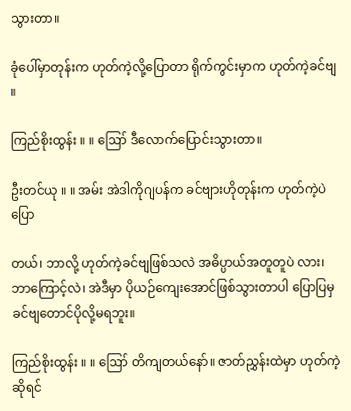သွားတာ။

ခုံပေါ်မှာတုန်းက ဟုတ်ကဲ့လို့ပြောတာ ရိုက်ကွင်းမှာက ဟုတ်ကဲ့ခင်ဗျ ။

ကြည်စိုးထွန်း ။ ။ ဪ ဒီလောက်ပြောင်းသွားတာ။

ဦးတင်ယု ။ ။ အမ်း အဲဒါကိုဂျပန်က ခင်ဗျားဟိုတုန်းက ဟုတ်ကဲ့ပဲပြော

တယ်၊ ဘာလို့ ဟုတ်ကဲ့ခင်ဗျဖြစ်သလဲ အဓိပ္ပာယ်အတူတူပဲ လား၊ ဘာကြောင့်လဲ၊ အဲဒီမှာ ပိုယဉ်ကျေးအောင်ဖြစ်သွားတာပါ ပြောပြမှ ခင်ဗျတောင်ပိုလို့မရဘူး။

ကြည်စိုးထွန်း ။ ။ ဪ တိကျတယ်နော်။ ဇာတ်ညွှန်းထဲမှာ ဟုတ်ကဲ့ဆိုရင်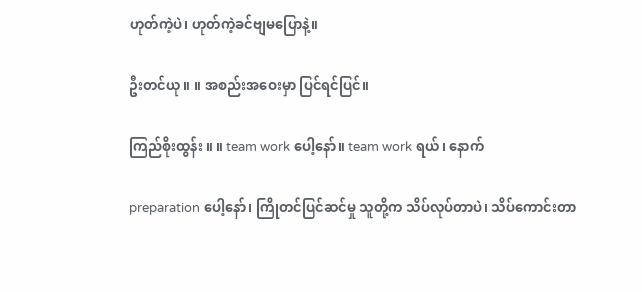ဟုတ်ကဲ့ပဲ၊ ဟုတ်ကဲ့ခင်ဗျမပြောနဲ့။

ဦးတင်ယု ။ ။ အစည်းအဝေးမှာ ပြင်ရင်ပြင်။

ကြည်စိုးထွန်း ။ ။ team work ပေါ့နော်။ team work ရယ်၊ နောက်

preparation ပေါ့နော်၊ ကြိုတင်ပြင်ဆင်မှု သူတို့က သိပ်လုပ်တာပဲ၊ သိပ်ကောင်းတာ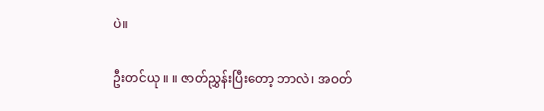ပဲ။

ဦးတင်ယု ။ ။ ဇာတ်ညွှန်းပြီးတော့ ဘာလဲ၊ အဝတ်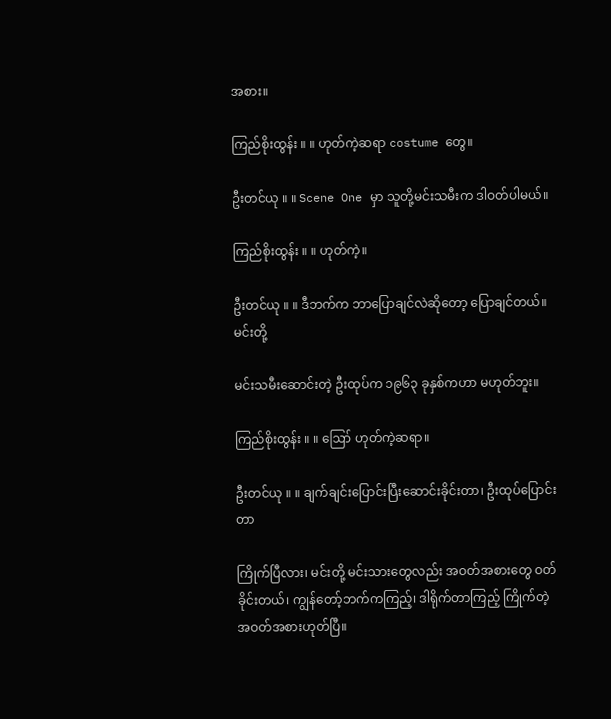အစား။

ကြည်စိုးထွန်း ။ ။ ဟုတ်ကဲ့ဆရာ costume တွေ။

ဦးတင်ယု ။ ။ Scene One မှာ သူတို့မင်းသမီးက ဒါဝတ်ပါမယ်။

ကြည်စိုးထွန်း ။ ။ ဟုတ်ကဲ့။

ဦးတင်ယု ။ ။ ဒီဘက်က ဘာပြောချင်လဲဆိုတော့ ပြောချင်တယ်။ မင်းတို့

မင်းသမီးဆောင်းတဲ့ ဦးထုပ်က ၁၉၆၃ ခုနှစ်ကဟာ မဟုတ်ဘူး။

ကြည်စိုးထွန်း ။ ။ ဪ ဟုတ်ကဲ့ဆရာ။

ဦးတင်ယု ။ ။ ချက်ချင်းပြောင်းပြီးဆောင်းခိုင်းတာ၊ ဦးထုပ်ပြောင်းတာ

ကြိုက်ပြီလား၊ မင်းတို့ မင်းသားတွေလည်း အဝတ်အစားတွေ ဝတ်ခိုင်းတယ်၊ ကျွန်တော့်ဘက်ကကြည့်၊ ဒါရိုက်တာကြည့် ကြိုက်တဲ့ အဝတ်အစားဟုတ်ပြီ။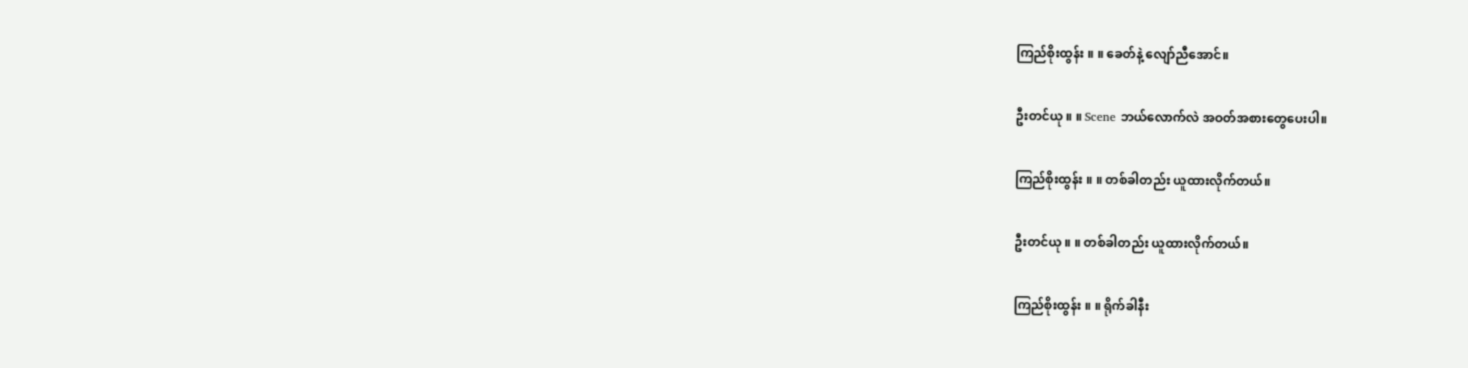ကြည်စိုးထွန်း ။ ။ ခေတ်နဲ့ လျော်ညီအောင်။

ဦးတင်ယု ။ ။ Scene ဘယ်လောက်လဲ အဝတ်အစားတွေပေးပါ။

ကြည်စိုးထွန်း ။ ။ တစ်ခါတည်း ယူထားလိုက်တယ်။

ဦးတင်ယု ။ ။ တစ်ခါတည်း ယူထားလိုက်တယ်။

ကြည်စိုးထွန်း ။ ။ ရိုက်ခါနီး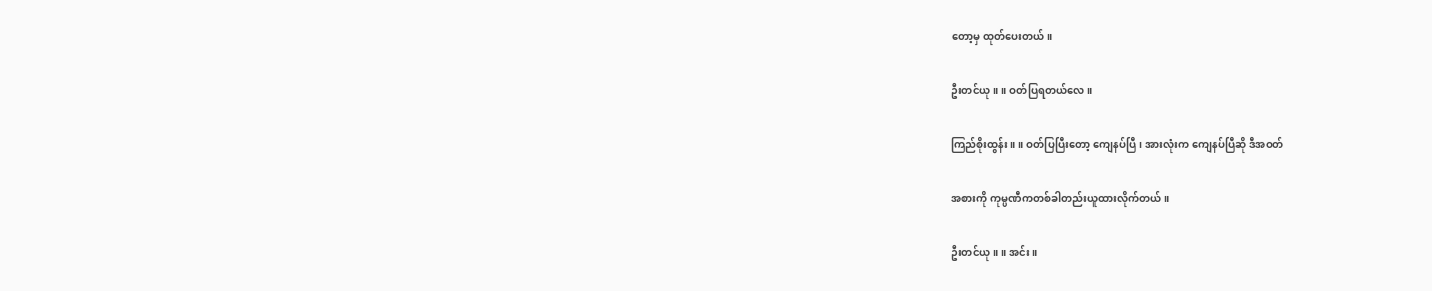တော့မှ ထုတ်ပေးတယ်။

ဦးတင်ယု ။ ။ ဝတ်ပြရတယ်လေ။

ကြည်စိုးထွန်း ။ ။ ဝတ်ပြပြီးတော့ ကျေနပ်ပြီ၊ အားလုံးက ကျေနပ်ပြီဆို ဒီအဝတ်

အစားကို ကုမ္ပဏီကတစ်ခါတည်းယူထားလိုက်တယ်။

ဦးတင်ယု ။ ။ အင်း။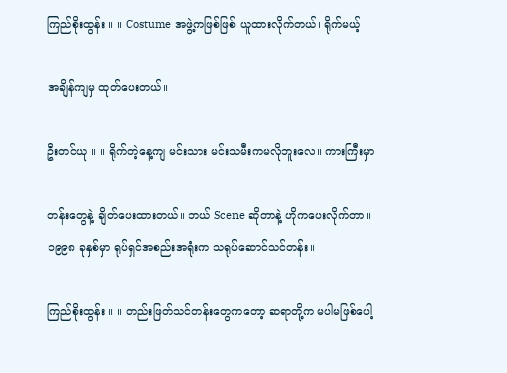ကြည်စိုးထွန်း ။ ။ Costume အဖွဲ့ကဖြစ်ဖြစ် ယူထားလိုက်တယ်၊ ရိုက်မယ့်

အချိန်ကျမှ ထုတ်ပေးတယ်။

ဦးတင်ယု ။ ။ ရိုက်တဲ့နေ့ကျ မင်းသား မင်းသမီးကမလိုဘူးလေ။ ကားကြီးမှာ

တန်းတွေနဲ့ ချိတ်ပေးထားတယ်။ ဘယ် Scene ဆိုတာနဲ့ ဟိုကပေးလိုက်တာ။ ၁၉၉၈ ခုနှစ်မှာ ရုပ်ရှင်အစည်းအရုံးက သရုပ်ဆောင်သင်တန်း။

ကြည်စိုးထွန်း ။ ။ တည်းဖြတ်သင်တန်းတွေကတော့ ဆရာတို့က မပါမဖြစ်ပေါ့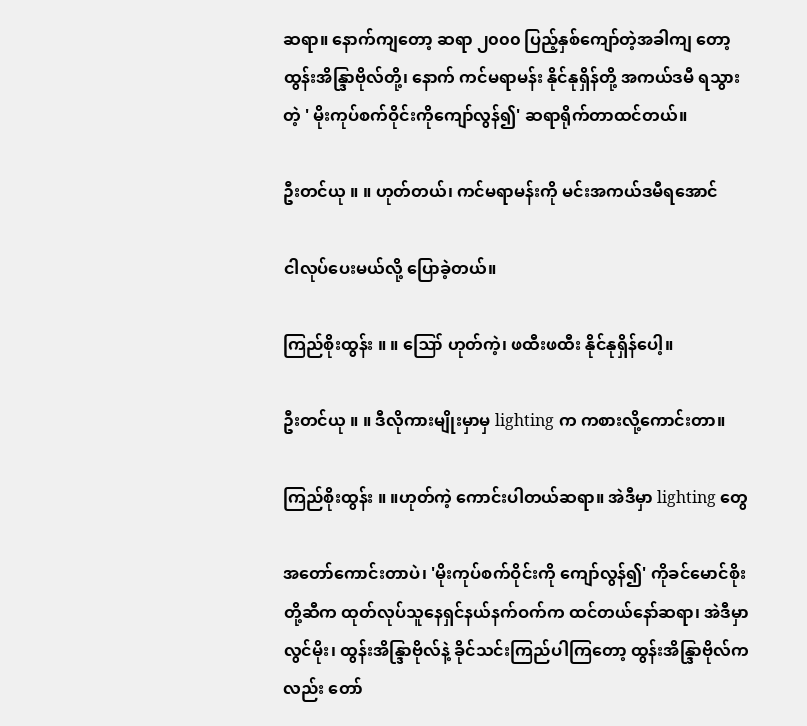ဆရာ။ နောက်ကျတော့ ဆရာ ၂၀၀၀ ပြည့်နှစ်ကျော်တဲ့အခါကျ တော့ ထွန်းအိန္ဒြာဗိုလ်တို့၊ နောက် ကင်မရာမန်း နိုင်နုရှိန်တို့ အကယ်ဒမီ ရသွားတဲ့ ' မိုးကုပ်စက်ဝိုင်းကိုကျော်လွန်၍' ဆရာရိုက်တာထင်တယ်။

ဦးတင်ယု ။ ။ ဟုတ်တယ်၊ ကင်မရာမန်းကို မင်းအကယ်ဒမီရအောင်

ငါလုပ်ပေးမယ်လို့ ပြောခဲ့တယ်။

ကြည်စိုးထွန်း ။ ။ ဪ ဟုတ်ကဲ့၊ ဖထီးဖထီး နိုင်နုရှိန်ပေါ့။

ဦးတင်ယု ။ ။ ဒီလိုကားမျိုးမှာမှ lighting က ကစားလို့ကောင်းတာ။

ကြည်စိုးထွန်း ။ ။ဟုတ်ကဲ့ ကောင်းပါတယ်ဆရာ။ အဲဒီမှာ lighting တွေ

အတော်ကောင်းတာပဲ၊ 'မိုးကုပ်စက်ဝိုင်းကို ကျော်လွန်၍' ကိုခင်မောင်စိုးတို့ဆီက ထုတ်လုပ်သူနေရှင်နယ်နက်ဝက်က ထင်တယ်နော်ဆရာ၊ အဲဒီမှာလွင်မိုး၊ ထွန်းအိန္ဒြာဗိုလ်နဲ့ ခိုင်သင်းကြည်ပါကြတော့ ထွန်းအိန္ဒြာဗိုလ်က လည်း တော်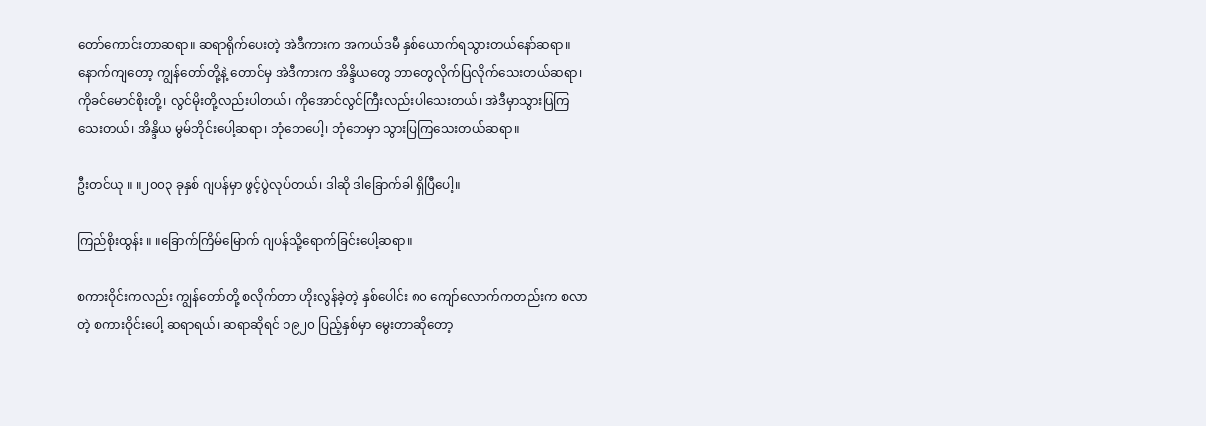တော်ကောင်းတာဆရာ။ ဆရာရိုက်ပေးတဲ့ အဲဒီကားက အကယ်ဒမီ နှစ်ယောက်ရသွားတယ်နော်ဆရာ။ နောက်ကျတော့ ကျွန်တော်တို့နဲ့ တောင်မှ အဲဒီကားက အိန္ဒိယတွေ ဘာတွေလိုက်ပြလိုက်သေးတယ်ဆရာ၊ ကိုခင်မောင်စိုးတို့၊ လွင်မိုးတို့လည်းပါတယ်၊ ကိုအောင်လွင်ကြီးလည်းပါသေးတယ်၊ အဲဒီမှာသွားပြကြသေးတယ်၊ အိန္ဒိယ မွမ်ဘိုင်းပေါ့ဆရာ၊ ဘုံဘေပေါ့၊ ဘုံဘေမှာ သွားပြကြသေးတယ်ဆရာ။

ဦးတင်ယု ။ ။၂၀၀၃ ခုနှစ် ဂျပန်မှာ ဖွင့်ပွဲလုပ်တယ်၊ ဒါဆို ဒါခြောက်ခါ ရှိပြီပေါ့။

ကြည်စိုးထွန်း ။ ။ခြောက်ကြိမ်မြောက် ဂျပန်သို့ရောက်ခြင်းပေါ့ဆရာ။

စကားဝိုင်းကလည်း ကျွန်တော်တို့ စလိုက်တာ ဟိုးလွန်ခဲ့တဲ့ နှစ်ပေါင်း ၈၀ ကျော်လောက်ကတည်းက စလာတဲ့ စကားဝိုင်းပေါ့ ဆရာရယ်၊ ဆရာဆိုရင် ၁၉၂၀ ပြည့်နှစ်မှာ မွေးတာဆိုတော့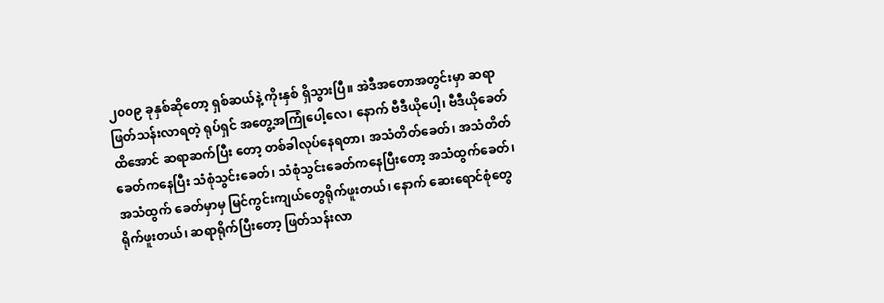၂၀၀၉ ခုနှစ်ဆိုတော့ ရှစ်ဆယ်နဲ့ ကိုးနှစ် ရှိသွားပြီ။ အဲဒီအတောအတွင်းမှာ ဆရာဖြတ်သန်းလာရတဲ့ ရုပ်ရှင် အတွေ့အကြုံပေါ့လေ၊ နောက် ဗီဒီယိုပေါ့၊ ဗီဒီယိုခေတ်ထိအောင် ဆရာဆက်ပြီး တော့ တစ်ခါလုပ်နေရတာ၊ အသံတိတ်ခေတ်၊ အသံတိတ်ခေတ်ကနေပြီး သံစုံသွင်းခေတ်၊ သံစုံသွင်းခေတ်ကနေပြီးတော့ အသံထွက်ခေတ်၊ အသံထွက် ခေတ်မှာမှ မြင်ကွင်းကျယ်တွေရိုက်ဖူးတယ်၊ နောက် ဆေးရောင်စုံတွေရိုက်ဖူးတယ်၊ ဆရာရိုက်ပြီးတော့ ဖြတ်သန်းလာ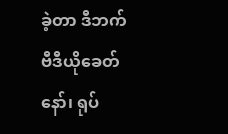ခဲ့တာ ဒီဘက် ဗီဒီယိုခေတ်နော်၊ ရုပ်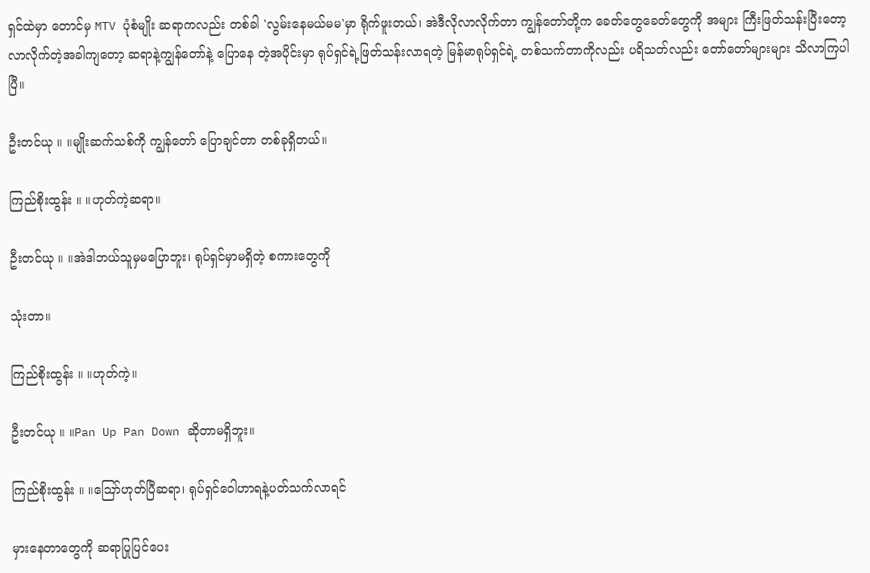ရှင်ထဲမှာ တောင်မှ MTV ပုံစံမျိုး ဆရာကလည်း တစ်ခါ 'လွမ်းနေမယ်မမ'မှာ ရိုက်ဖူးတယ်၊ အဲဒီလိုလာလိုက်တာ ကျွန်တော်တို့က ခေတ်တွေခေတ်တွေကို အများ ကြီးဖြတ်သန်းပြီးတော့ လာလိုက်တဲ့အခါကျတော့ ဆရာနဲ့ကျွန်တော်နဲ့ ပြောနေ တဲ့အပိုင်းမှာ ရုပ်ရှင်ရဲ့ဖြတ်သန်းလာရတဲ့ မြန်မာရုပ်ရှင်ရဲ့ တစ်သက်တာကိုလည်း ပရိသတ်လည်း တော်တော်များများ သိလာကြပါပြီ။

ဦးတင်ယု ။ ။မျိုးဆက်သစ်ကို ကျွန်တော် ပြောချင်တာ တစ်ခုရှိတယ်။

ကြည်စိုးထွန်း ။ ။ဟုတ်ကဲ့ဆရာ။

ဦးတင်ယု ။ ။အဲဒါဘယ်သူမှမပြောဘူး၊ ရုပ်ရှင်မှာမရှိတဲ့ စကားတွေကို

သုံးတာ။

ကြည်စိုးထွန်း ။ ။ဟုတ်ကဲ့။

ဦးတင်ယု ။ ။Pan Up Pan Down ဆိုတာမရှိဘူး။

ကြည်စိုးထွန်း ။ ။ဪဟုတ်ပြီဆရာ၊ ရုပ်ရှင်ဝေါဟာရနဲ့ပတ်သက်လာရင်

မှားနေတာတွေကို ဆရာပြုပြင်ပေး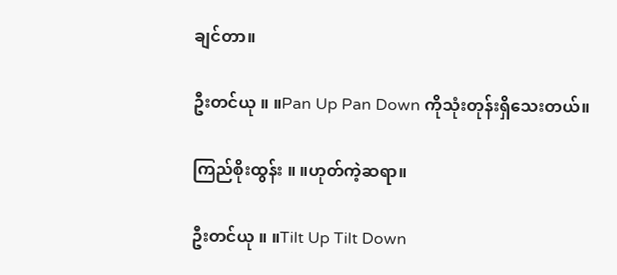ချင်တာ။

ဦးတင်ယု ။ ။Pan Up Pan Down ကိုသုံးတုန်းရှိသေးတယ်။

ကြည်စိုးထွန်း ။ ။ဟုတ်ကဲ့ဆရာ။

ဦးတင်ယု ။ ။Tilt Up Tilt Down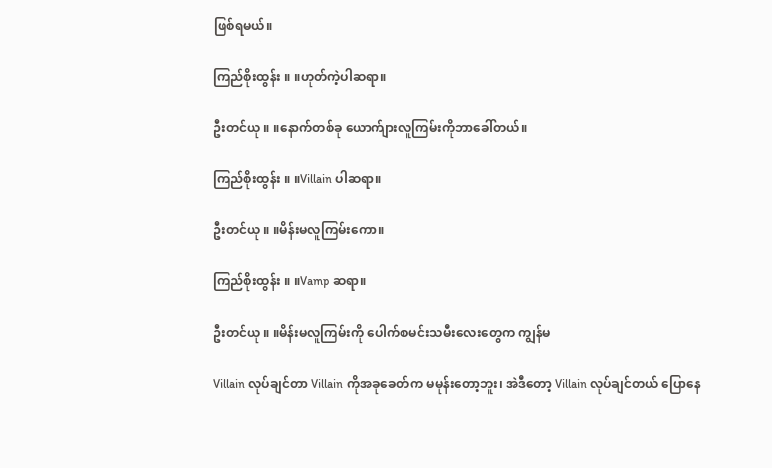ဖြစ်ရမယ်။

ကြည်စိုးထွန်း ။ ။ဟုတ်ကဲ့ပါဆရာ။

ဦးတင်ယု ။ ။နောက်တစ်ခု ယောက်ျားလူကြမ်းကိုဘာခေါ်တယ်။

ကြည်စိုးထွန်း ။ ။Villain ပါဆရာ။

ဦးတင်ယု ။ ။မိန်းမလူကြမ်းကော။

ကြည်စိုးထွန်း ။ ။Vamp ဆရာ။

ဦးတင်ယု ။ ။မိန်းမလူကြမ်းကို ပေါက်စမင်းသမီးလေးတွေက ကျွန်မ

Villain လုပ်ချင်တာ Villain ကိုအခုခေတ်က မမုန်းတော့ဘူး၊ အဲဒီတော့ Villain လုပ်ချင်တယ် ပြောနေ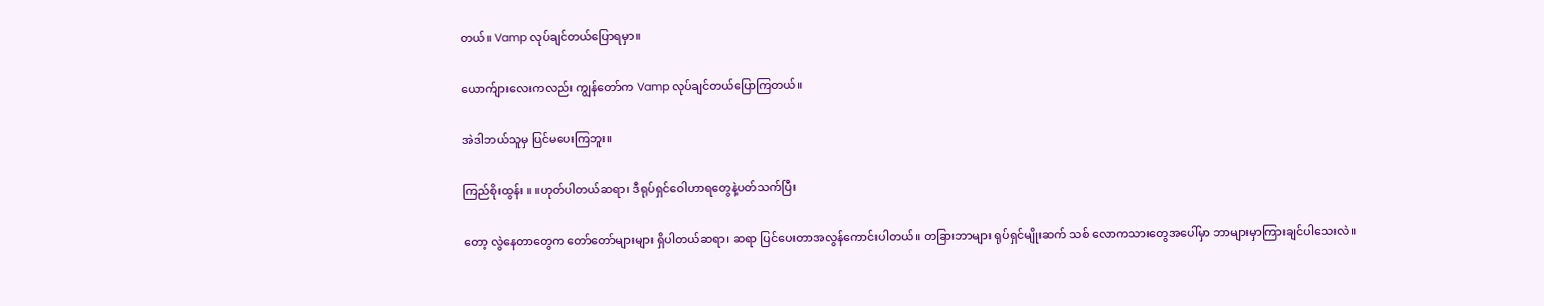တယ်။ Vamp လုပ်ချင်တယ်ပြောရမှာ။

ယောက်ျားလေးကလည်း ကျွန်တော်က Vamp လုပ်ချင်တယ်ပြောကြတယ်။

အဲဒါဘယ်သူမှ ပြင်မပေးကြဘူး။

ကြည်စိုးထွန်း ။ ။ဟုတ်ပါတယ်ဆရာ၊ ဒီရုပ်ရှင်ဝေါဟာရတွေနဲ့ပတ်သက်ပြီး

တော့ လွဲနေတာတွေက တော်တော်များများ ရှိပါတယ်ဆရာ၊ ဆရာ ပြင်ပေးတာအလွန်ကောင်းပါတယ်။ တခြားဘာများ ရုပ်ရှင်မျိုးဆက် သစ် လောကသားတွေအပေါ်မှာ ဘာများမှာကြားချင်ပါသေးလဲ။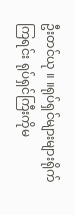ဦးတင်ယု ။ ။ရုပ်ရှင်များများရိုက်ကြရင်း ရုပ်ရှင်ကြီးကိုမ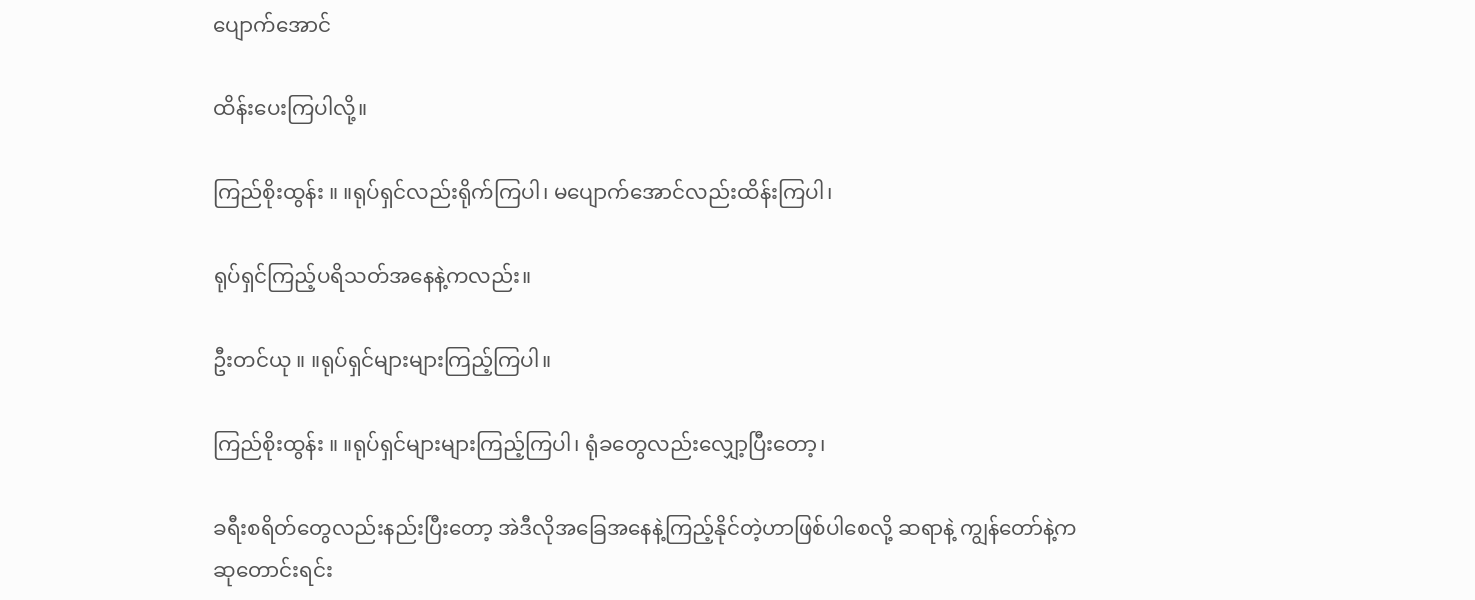ပျောက်အောင်

ထိန်းပေးကြပါလို့။

ကြည်စိုးထွန်း ။ ။ရုပ်ရှင်လည်းရိုက်ကြပါ၊ မပျောက်အောင်လည်းထိန်းကြပါ၊

ရုပ်ရှင်ကြည့်ပရိသတ်အနေနဲ့ကလည်း။

ဦးတင်ယု ။ ။ရုပ်ရှင်များများကြည့်ကြပါ။

ကြည်စိုးထွန်း ။ ။ရုပ်ရှင်များများကြည့်ကြပါ၊ ရုံခတွေလည်းလျှော့ပြီးတော့၊

ခရီးစရိတ်တွေလည်းနည်းပြီးတော့ အဲဒီလိုအခြေအနေနဲ့ကြည့်နိုင်တဲ့ဟာဖြစ်ပါစေလို့ ဆရာနဲ့ ကျွန်တော်နဲ့က ဆုတောင်းရင်း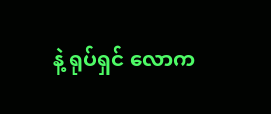နဲ့ ရုပ်ရှင် လောက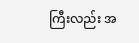ကြီးလည်း အ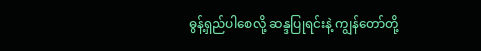ဓွန့်ရှည်ပါစေလို့ ဆန္ဒပြုရင်းနဲ့ ကျွန်တော်တို့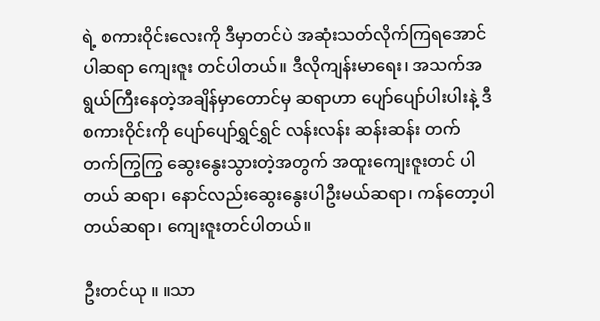ရဲ့ စကားဝိုင်းလေးကို ဒီမှာတင်ပဲ အဆုံးသတ်လိုက်ကြရအောင်ပါဆရာ ကျေးဇူး တင်ပါတယ်။ ဒီလိုကျန်းမာရေး၊ အသက်အရွယ်ကြီးနေတဲ့အချိန်မှာတောင်မှ ဆရာဟာ ပျော်ပျော်ပါးပါးနဲ့ ဒီစကားဝိုင်းကို ပျော်ပျော်ရွှင်ရွှင် လန်းလန်း ဆန်းဆန်း တက်တက်ကြွကြွ ဆွေးနွေးသွားတဲ့အတွက် အထူးကျေးဇူးတင် ပါတယ် ဆရာ၊ နောင်လည်းဆွေးနွေးပါဦးမယ်ဆရာ၊ ကန်တော့ပါတယ်ဆရာ၊ ကျေးဇူးတင်ပါတယ်။

ဦးတင်ယု ။ ။သာ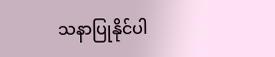သနာပြုနိုင်ပါ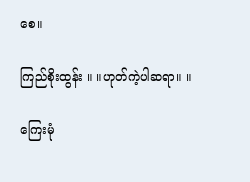စေ။

ကြည်စိုးထွန်း ။ ။ဟုတ်ကဲ့ပါဆရာ။ ။

ကြေးမုံ